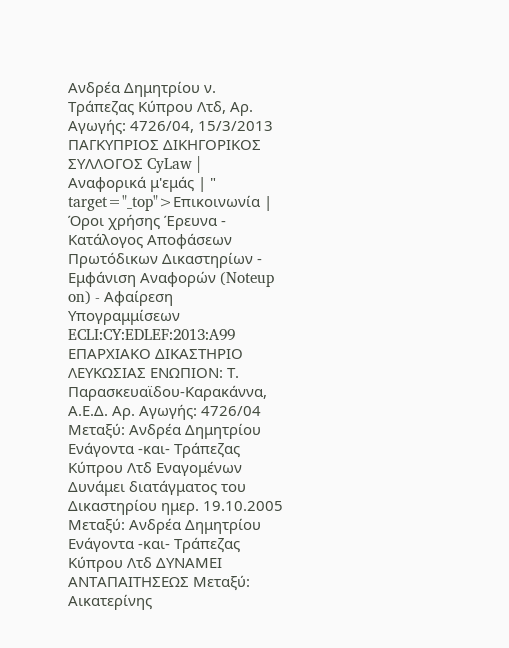Ανδρέα Δημητρίου ν. Τράπεζας Κύπρου Λτδ, Αρ. Αγωγής: 4726/04, 15/3/2013 ΠΑΓΚΥΠΡΙΟΣ ΔΙΚΗΓΟΡΙΚΟΣ ΣΥΛΛΟΓΟΣ CyLaw | Αναφορικά μ'εμάς | " target="_top">Επικοινωνία | Όροι χρήσης Έρευνα - Κατάλογος Αποφάσεων Πρωτόδικων Δικαστηρίων - Εμφάνιση Αναφορών (Noteup on) - Αφαίρεση Υπογραμμίσεων ECLI:CY:EDLEF:2013:A99 ΕΠΑΡΧΙΑΚΟ ΔΙΚΑΣΤΗΡΙΟ ΛΕΥΚΩΣΙΑΣ ΕΝΩΠΙΟΝ: Τ. Παρασκευαϊδου-Καρακάννα, Α.Ε.Δ. Αρ. Αγωγής: 4726/04 Μεταξύ: Ανδρέα Δημητρίου Ενάγοντα -και- Τράπεζας Κύπρου Λτδ Εναγομένων Δυνάμει διατάγματος του Δικαστηρίου ημερ. 19.10.2005 Μεταξύ: Ανδρέα Δημητρίου Ενάγοντα -και- Τράπεζας Κύπρου Λτδ ΔΥΝΑΜΕΙ ΑΝΤΑΠΑΙΤΗΣΕΩΣ Μεταξύ: Αικατερίνης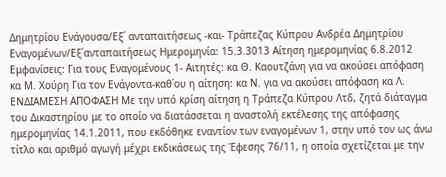Δημητρίου Ενάγουσα/Εξ΄ ανταπαιτήσεως -και- Τράπεζας Κύπρου Ανδρέα Δημητρίου Εναγομένων/Εξ΄ανταπαιτήσεως Ημερομηνία: 15.3.3013 Αίτηση ημερομηνίας 6.8.2012 Εμφανίσεις: Για τους Εναγομένους 1- Αιτητές: κα Θ. Καουτζάνη για να ακούσει απόφαση κα Μ. Χούρη Για τον Ενάγοντα-καθ΄ου η αίτηση: κα Ν. για να ακούσει απόφαση κα Λ. ΕΝΔΙΑΜΕΣΗ ΑΠΟΦΑΣΗ Με την υπό κρίση αίτηση η Τράπεζα Κύπρου Λτδ, ζητά διάταγμα του Δικαστηρίου με το οποίο να διατάσσεται η αναστολή εκτέλεσης της απόφασης ημερομηνίας 14.1.2011, που εκδόθηκε εναντίον των εναγομένων 1, στην υπό τον ως άνω τίτλο και αριθμό αγωγή μέχρι εκδικάσεως της Έφεσης 76/11, η οποία σχετίζεται με την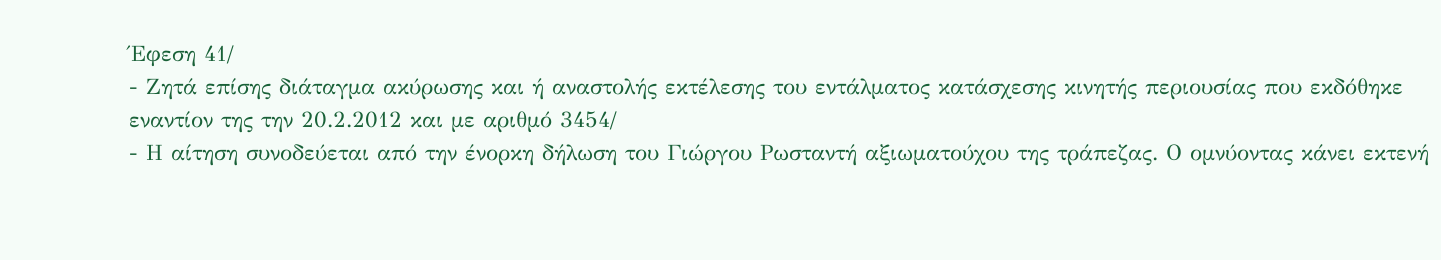Έφεση 41/
- Ζητά επίσης διάταγμα ακύρωσης και ή αναστολής εκτέλεσης του εντάλματος κατάσχεσης κινητής περιουσίας που εκδόθηκε εναντίον της την 20.2.2012 και με αριθμό 3454/
- Η αίτηση συνοδεύεται από την ένορκη δήλωση του Γιώργου Ρωσταντή αξιωματούχου της τράπεζας. Ο ομνύοντας κάνει εκτενή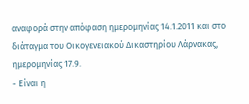αναφορά στην απόφαση ημερομηνίας 14.1.2011 και στο διάταγμα του Οικογενειακού Δικαστηρίου Λάρνακας, ημερομηνίας 17.9.
- Είναι η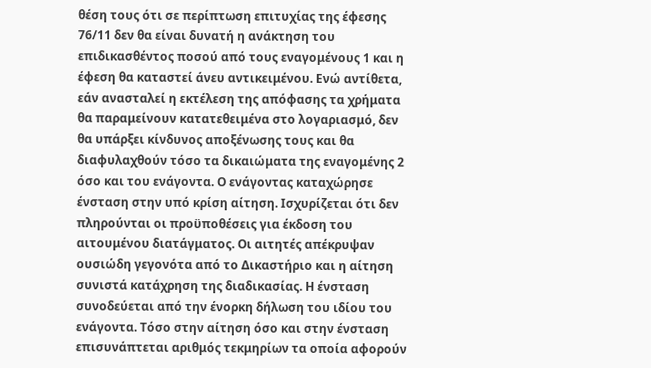θέση τους ότι σε περίπτωση επιτυχίας της έφεσης 76/11 δεν θα είναι δυνατή η ανάκτηση του επιδικασθέντος ποσού από τους εναγομένους 1 και η έφεση θα καταστεί άνευ αντικειμένου. Ενώ αντίθετα, εάν ανασταλεί η εκτέλεση της απόφασης τα χρήματα θα παραμείνουν κατατεθειμένα στο λογαριασμό, δεν θα υπάρξει κίνδυνος αποξένωσης τους και θα διαφυλαχθούν τόσο τα δικαιώματα της εναγομένης 2 όσο και του ενάγοντα. Ο ενάγοντας καταχώρησε ένσταση στην υπό κρίση αίτηση. Ισχυρίζεται ότι δεν πληρούνται οι προϋποθέσεις για έκδοση του αιτουμένου διατάγματος. Οι αιτητές απέκρυψαν ουσιώδη γεγονότα από το Δικαστήριο και η αίτηση συνιστά κατάχρηση της διαδικασίας. Η ένσταση συνοδεύεται από την ένορκη δήλωση του ιδίου του ενάγοντα. Τόσο στην αίτηση όσο και στην ένσταση επισυνάπτεται αριθμός τεκμηρίων τα οποία αφορούν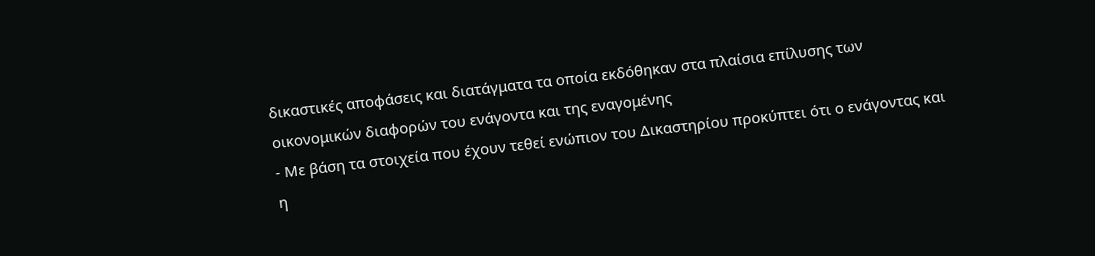δικαστικές αποφάσεις και διατάγματα τα οποία εκδόθηκαν στα πλαίσια επίλυσης των οικονομικών διαφορών του ενάγοντα και της εναγομένης
- Με βάση τα στοιχεία που έχουν τεθεί ενώπιον του Δικαστηρίου προκύπτει ότι ο ενάγοντας και η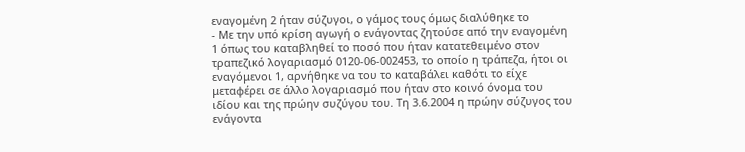εναγομένη 2 ήταν σύζυγοι, ο γάμος τους όμως διαλύθηκε το
- Με την υπό κρίση αγωγή ο ενάγοντας ζητούσε από την εναγομένη 1 όπως του καταβληθεί το ποσό που ήταν κατατεθειμένο στον τραπεζικό λογαριασμό 0120-06-002453, το οποίο η τράπεζα, ήτοι οι εναγόμενοι 1, αρνήθηκε να του το καταβάλει καθότι το είχε μεταφέρει σε άλλο λογαριασμό που ήταν στο κοινό όνομα του ιδίου και της πρώην συζύγου του. Τη 3.6.2004 η πρώην σύζυγος του ενάγοντα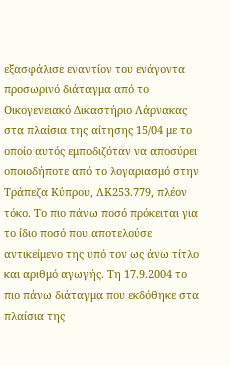εξασφάλισε εναντίον του ενάγοντα προσωρινό διάταγμα από το Οικογενειακό Δικαστήριο Λάρνακας στα πλαίσια της αίτησης 15/04 με το οποίο αυτός εμποδιζόταν να αποσύρει οποιοδήποτε από το λογαριασμό στην Τράπεζα Κύπρου, ΛΚ253.779, πλέον τόκο. Το πιο πάνω ποσό πρόκειται για το ίδιο ποσό που αποτελούσε αντικείμενο της υπό τον ως άνω τίτλο και αριθμό αγωγής. Τη 17.9.2004 το πιο πάνω διάταγμα που εκδόθηκε στα πλαίσια της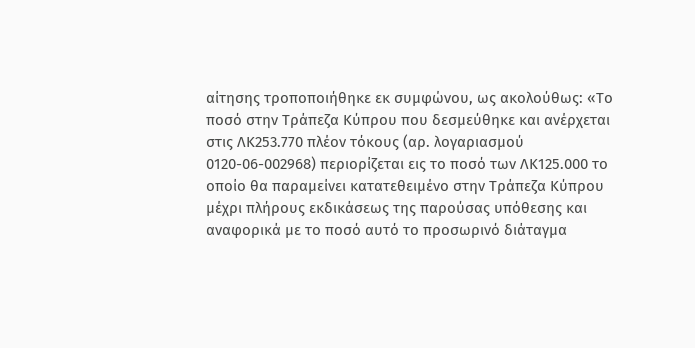αίτησης τροποποιήθηκε εκ συμφώνου, ως ακολούθως: «Το ποσό στην Τράπεζα Κύπρου που δεσμεύθηκε και ανέρχεται στις ΛΚ253.770 πλέον τόκους (αρ. λογαριασμού 0120-06-002968) περιορίζεται εις το ποσό των ΛΚ125.000 το οποίο θα παραμείνει κατατεθειμένο στην Τράπεζα Κύπρου μέχρι πλήρους εκδικάσεως της παρούσας υπόθεσης και αναφορικά με το ποσό αυτό το προσωρινό διάταγμα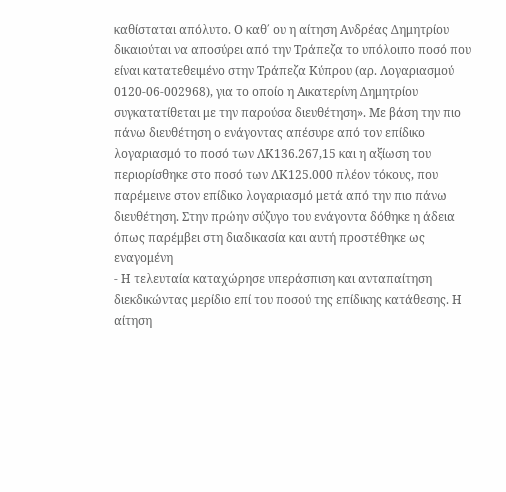καθίσταται απόλυτο. Ο καθ΄ ου η αίτηση Ανδρέας Δημητρίου δικαιούται να αποσύρει από την Τράπεζα το υπόλοιπο ποσό που είναι κατατεθειμένο στην Τράπεζα Κύπρου (αρ. Λογαριασμού 0120-06-002968), για το οποίο η Αικατερίνη Δημητρίου συγκατατίθεται με την παρούσα διευθέτηση». Με βάση την πιο πάνω διευθέτηση ο ενάγοντας απέσυρε από τον επίδικο λογαριασμό το ποσό των ΛΚ136.267,15 και η αξίωση του περιορίσθηκε στο ποσό των ΛΚ125.000 πλέον τόκους, που παρέμεινε στον επίδικο λογαριασμό μετά από την πιο πάνω διευθέτηση. Στην πρώην σύζυγο του ενάγοντα δόθηκε η άδεια όπως παρέμβει στη διαδικασία και αυτή προστέθηκε ως εναγομένη
- Η τελευταία καταχώρησε υπεράσπιση και ανταπαίτηση διεκδικώντας μερίδιο επί του ποσού της επίδικης κατάθεσης. Η αίτηση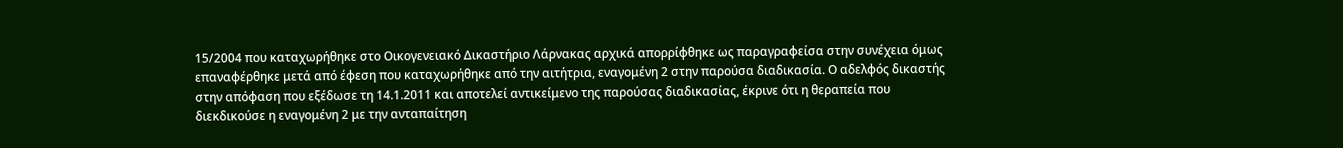15/2004 που καταχωρήθηκε στο Οικογενειακό Δικαστήριο Λάρνακας αρχικά απορρίφθηκε ως παραγραφείσα στην συνέχεια όμως επαναφέρθηκε μετά από έφεση που καταχωρήθηκε από την αιτήτρια, εναγομένη 2 στην παρούσα διαδικασία. Ο αδελφός δικαστής στην απόφαση που εξέδωσε τη 14.1.2011 και αποτελεί αντικείμενο της παρούσας διαδικασίας, έκρινε ότι η θεραπεία που διεκδικούσε η εναγομένη 2 με την ανταπαίτηση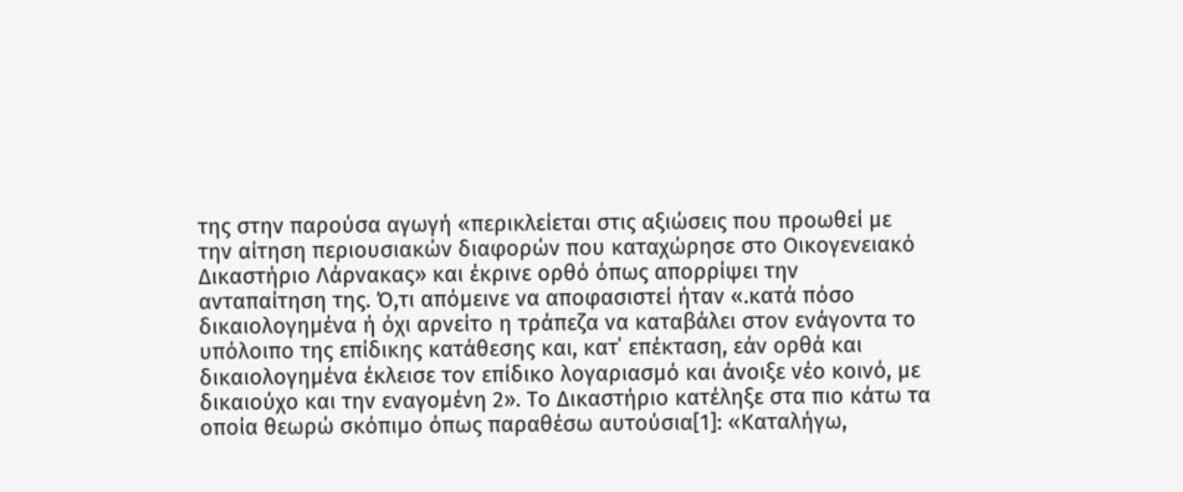της στην παρούσα αγωγή «περικλείεται στις αξιώσεις που προωθεί με την αίτηση περιουσιακών διαφορών που καταχώρησε στο Οικογενειακό Δικαστήριο Λάρνακας» και έκρινε ορθό όπως απορρίψει την ανταπαίτηση της. Ό,τι απόμεινε να αποφασιστεί ήταν «.κατά πόσο δικαιολογημένα ή όχι αρνείτο η τράπεζα να καταβάλει στον ενάγοντα το υπόλοιπο της επίδικης κατάθεσης και, κατ΄ επέκταση, εάν ορθά και δικαιολογημένα έκλεισε τον επίδικο λογαριασμό και άνοιξε νέο κοινό, με δικαιούχο και την εναγομένη 2». Το Δικαστήριο κατέληξε στα πιο κάτω τα οποία θεωρώ σκόπιμο όπως παραθέσω αυτούσια[1]: «Καταλήγω,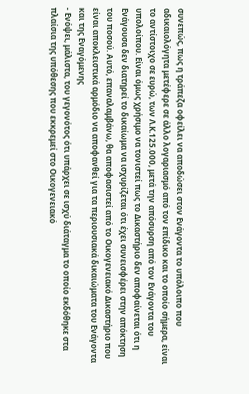συνεπώς, πως η τράπεζα οφείλει να αποδώσει στον Ενάγοντα το υπόλοιπο που αδικαιολόγητα μετέφερε σε άλλο λογαριασμό από τον επίδικο και το οποίο σήμερα, είναι το αντίστοιχο σε ευρώ, των Λ.Κ.125.000, μετά την απόσυρση από τον Ενάγοντα του υπολοίπου. Είναι όμως χρήσιμο να τονιστεί πως το Δικαστήριο δεν αποφαίνεται ότι η Ενάγουσα δεν διατηρεί το δικαίωμα να ισχυρίζεται ότι έχει συνεισφέρει στην απόκτηση του ποσού. Αυτό, επαναλαμβάνω, θα αποφασιστεί από το Οικογενειακό Δικαστήριο που είναι αποκλειστικά αρμόδιο να αποφανθεί για τα περιουσιακά δικαιώματα του Ενάγοντα και της Εναγόμενης
- Ενόψει, μάλιστα, του γεγονότος ότι υπάρχει σε ισχύ διάταγμα το οποίο εκδόθηκε στα πλαίσια της υπόθεσης που εκκρεμεί στο Οικογενειακό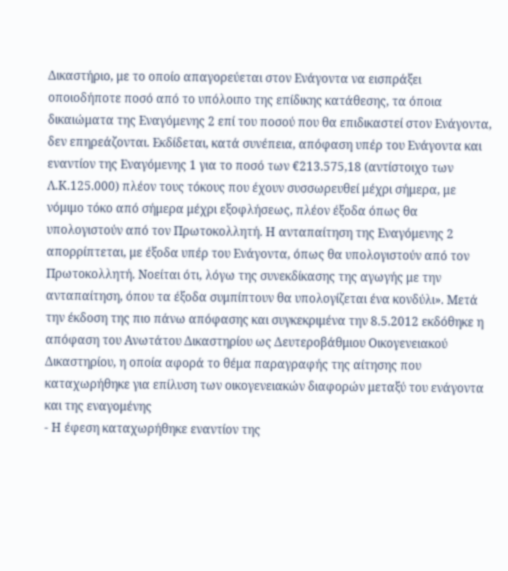Δικαστήριο, με το οποίο απαγορεύεται στον Ενάγοντα να εισπράξει οποιοδήποτε ποσό από το υπόλοιπο της επίδικης κατάθεσης, τα όποια δικαιώματα της Εναγόμενης 2 επί του ποσού που θα επιδικαστεί στον Ενάγοντα, δεν επηρεάζονται. Εκδίδεται, κατά συνέπεια, απόφαση υπέρ του Ενάγοντα και εναντίον της Εναγόμενης 1 για το ποσό των €213.575,18 (αντίστοιχο των Λ.Κ.125.000) πλέον τους τόκους που έχουν συσσωρευθεί μέχρι σήμερα, με νόμιμο τόκο από σήμερα μέχρι εξοφλήσεως, πλέον έξοδα όπως θα υπολογιστούν από τον Πρωτοκολλητή. Η ανταπαίτηση της Εναγόμενης 2 απορρίπτεται, με έξοδα υπέρ του Ενάγοντα, όπως θα υπολογιστούν από τον Πρωτοκολλητή. Νοείται ότι, λόγω της συνεκδίκασης της αγωγής με την ανταπαίτηση, όπου τα έξοδα συμπίπτουν θα υπολογίζεται ένα κονδύλι». Μετά την έκδοση της πιο πάνω απόφασης και συγκεκριμένα την 8.5.2012 εκδόθηκε η απόφαση του Ανωτάτου Δικαστηρίου ως Δευτεροβάθμιου Οικογενειακού Δικαστηρίου, η οποία αφορά το θέμα παραγραφής της αίτησης που καταχωρήθηκε για επίλυση των οικογενειακών διαφορών μεταξύ του ενάγοντα και της εναγομένης
- Η έφεση καταχωρήθηκε εναντίον της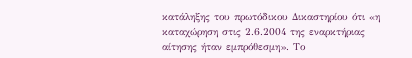κατάληξης του πρωτόδικου Δικαστηρίου ότι «η καταχώρηση στις 2.6.2004 της εναρκτήριας αίτησης ήταν εμπρόθεσμη». Το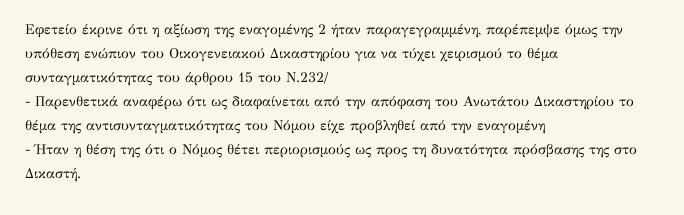Εφετείο έκρινε ότι η αξίωση της εναγομένης 2 ήταν παραγεγραμμένη, παρέπεμψε όμως την υπόθεση ενώπιον του Οικογενειακού Δικαστηρίου για να τύχει χειρισμού το θέμα συνταγματικότητας του άρθρου 15 του Ν.232/
- Παρενθετικά αναφέρω ότι ως διαφαίνεται από την απόφαση του Ανωτάτου Δικαστηρίου το θέμα της αντισυνταγματικότητας του Νόμου είχε προβληθεί από την εναγομένη
- Ήταν η θέση της ότι ο Νόμος θέτει περιορισμούς ως προς τη δυνατότητα πρόσβασης της στο Δικαστή.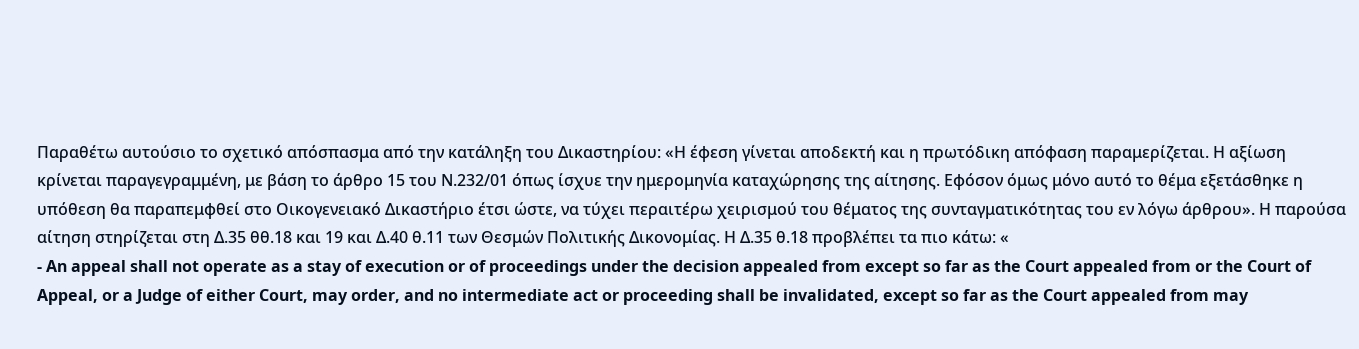Παραθέτω αυτούσιο το σχετικό απόσπασμα από την κατάληξη του Δικαστηρίου: «Η έφεση γίνεται αποδεκτή και η πρωτόδικη απόφαση παραμερίζεται. Η αξίωση κρίνεται παραγεγραμμένη, με βάση το άρθρο 15 του Ν.232/01 όπως ίσχυε την ημερομηνία καταχώρησης της αίτησης. Εφόσον όμως μόνο αυτό το θέμα εξετάσθηκε η υπόθεση θα παραπεμφθεί στο Οικογενειακό Δικαστήριο έτσι ώστε, να τύχει περαιτέρω χειρισμού του θέματος της συνταγματικότητας του εν λόγω άρθρου». Η παρούσα αίτηση στηρίζεται στη Δ.35 θθ.18 και 19 και Δ.40 θ.11 των Θεσμών Πολιτικής Δικονομίας. Η Δ.35 θ.18 προβλέπει τα πιο κάτω: «
- An appeal shall not operate as a stay of execution or of proceedings under the decision appealed from except so far as the Court appealed from or the Court of Appeal, or a Judge of either Court, may order, and no intermediate act or proceeding shall be invalidated, except so far as the Court appealed from may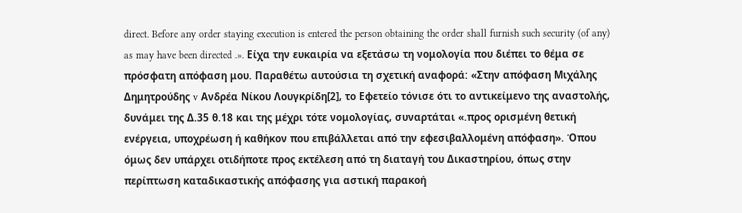direct. Before any order staying execution is entered the person obtaining the order shall furnish such security (of any) as may have been directed .». Είχα την ευκαιρία να εξετάσω τη νομολογία που διέπει το θέμα σε πρόσφατη απόφαση μου. Παραθέτω αυτούσια τη σχετική αναφορά: «Στην απόφαση Μιχάλης Δημητρούδης v Ανδρέα Νίκου Λουγκρίδη[2], το Εφετείο τόνισε ότι το αντικείμενο της αναστολής, δυνάμει της Δ.35 θ.18 και της μέχρι τότε νομολογίας, συναρτάται «.προς ορισμένη θετική ενέργεια, υποχρέωση ή καθήκον που επιβάλλεται από την εφεσιβαλλομένη απόφαση». Όπου όμως δεν υπάρχει οτιδήποτε προς εκτέλεση από τη διαταγή του Δικαστηρίου, όπως στην περίπτωση καταδικαστικής απόφασης για αστική παρακοή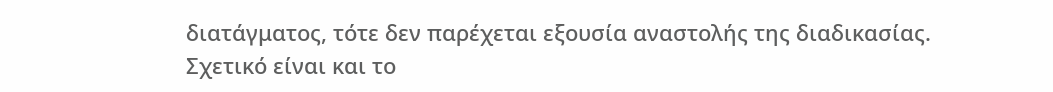διατάγματος, τότε δεν παρέχεται εξουσία αναστολής της διαδικασίας. Σχετικό είναι και το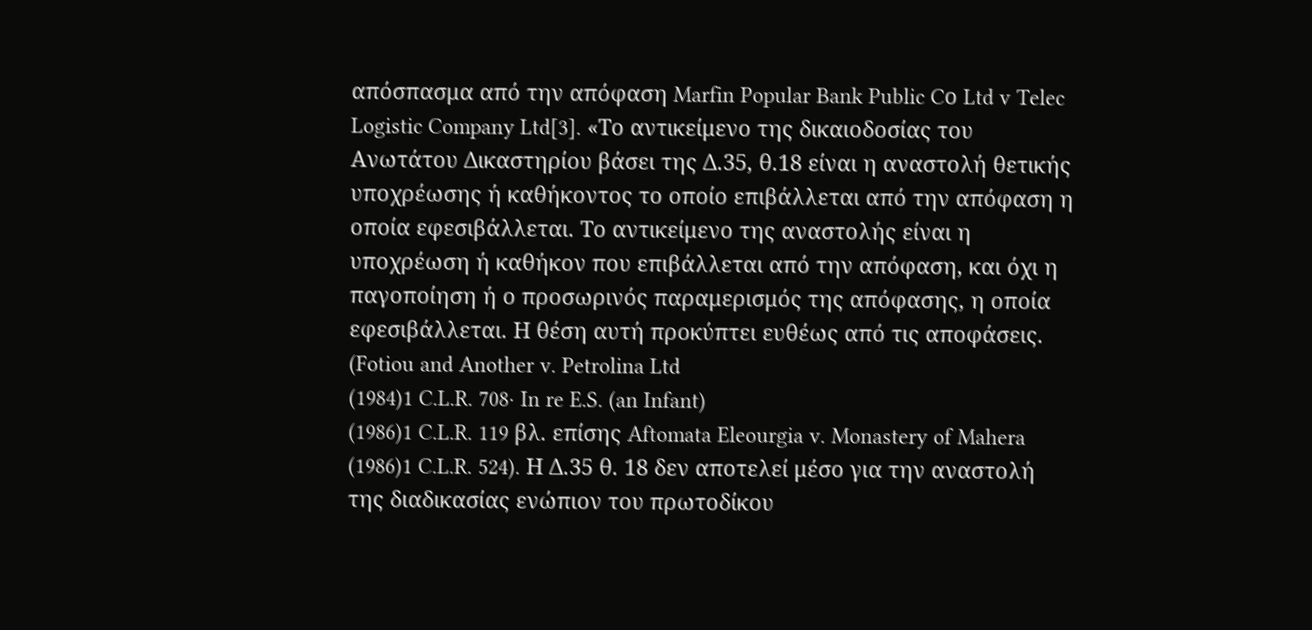απόσπασμα από την απόφαση Marfin Popular Bank Public Cο Ltd v Telec Logistic Company Ltd[3]. «Το αντικείμενο της δικαιοδοσίας του Ανωτάτου Δικαστηρίου βάσει της Δ.35, θ.18 είναι η αναστολή θετικής υποχρέωσης ή καθήκοντος το οποίο επιβάλλεται από την απόφαση η οποία εφεσιβάλλεται. Το αντικείμενο της αναστολής είναι η υποχρέωση ή καθήκον που επιβάλλεται από την απόφαση, και όχι η παγοποίηση ή ο προσωρινός παραμερισμός της απόφασης, η οποία εφεσιβάλλεται. Η θέση αυτή προκύπτει ευθέως από τις αποφάσεις. (Fotiou and Another v. Petrolina Ltd
(1984)1 C.L.R. 708∙ In re E.S. (an Infant)
(1986)1 C.L.R. 119 βλ. επίσης Aftomata Eleourgia v. Monastery of Mahera
(1986)1 C.L.R. 524). Η Δ.35 θ. 18 δεν αποτελεί μέσο για την αναστολή της διαδικασίας ενώπιον του πρωτοδίκου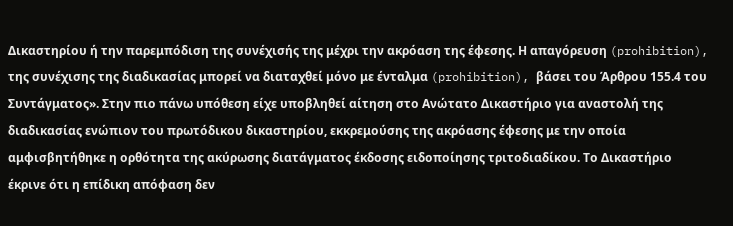Δικαστηρίου ή την παρεμπόδιση της συνέχισής της μέχρι την ακρόαση της έφεσης. Η απαγόρευση (prohibition), της συνέχισης της διαδικασίας μπορεί να διαταχθεί μόνο με ένταλμα (prohibition), βάσει του Άρθρου 155.4 του Συντάγματος». Στην πιο πάνω υπόθεση είχε υποβληθεί αίτηση στο Ανώτατο Δικαστήριο για αναστολή της διαδικασίας ενώπιον του πρωτόδικου δικαστηρίου, εκκρεμούσης της ακρόασης έφεσης με την οποία αμφισβητήθηκε η ορθότητα της ακύρωσης διατάγματος έκδοσης ειδοποίησης τριτοδιαδίκου. Το Δικαστήριο έκρινε ότι η επίδικη απόφαση δεν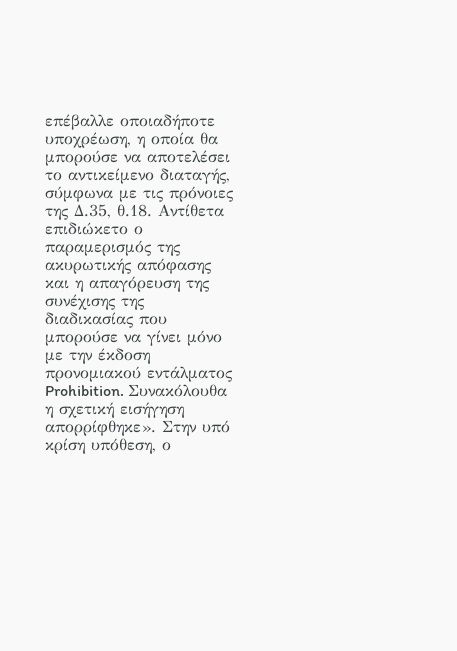επέβαλλε οποιαδήποτε υποχρέωση, η οποία θα μπορούσε να αποτελέσει το αντικείμενο διαταγής, σύμφωνα με τις πρόνοιες της Δ.35, θ.18. Αντίθετα επιδιώκετο ο παραμερισμός της ακυρωτικής απόφασης και η απαγόρευση της συνέχισης της διαδικασίας που μπορούσε να γίνει μόνο με την έκδοση προνομιακού εντάλματος Prohibition. Συνακόλουθα η σχετική εισήγηση απορρίφθηκε». Στην υπό κρίση υπόθεση, ο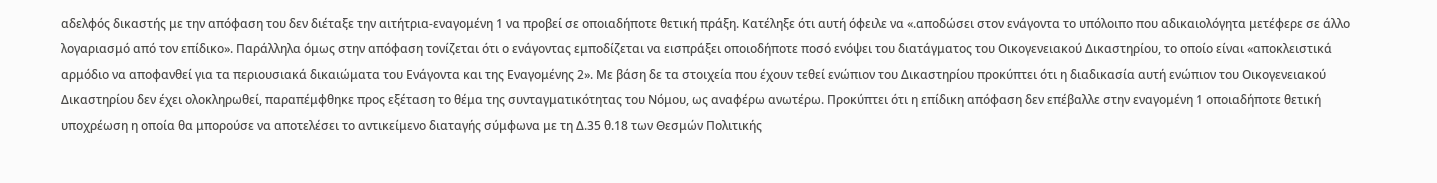αδελφός δικαστής με την απόφαση του δεν διέταξε την αιτήτρια-εναγομένη 1 να προβεί σε οποιαδήποτε θετική πράξη. Κατέληξε ότι αυτή όφειλε να «.αποδώσει στον ενάγοντα το υπόλοιπο που αδικαιολόγητα μετέφερε σε άλλο λογαριασμό από τον επίδικο». Παράλληλα όμως στην απόφαση τονίζεται ότι ο ενάγοντας εμποδίζεται να εισπράξει οποιοδήποτε ποσό ενόψει του διατάγματος του Οικογενειακού Δικαστηρίου, το οποίο είναι «αποκλειστικά αρμόδιο να αποφανθεί για τα περιουσιακά δικαιώματα του Ενάγοντα και της Εναγομένης 2». Με βάση δε τα στοιχεία που έχουν τεθεί ενώπιον του Δικαστηρίου προκύπτει ότι η διαδικασία αυτή ενώπιον του Οικογενειακού Δικαστηρίου δεν έχει ολοκληρωθεί, παραπέμφθηκε προς εξέταση το θέμα της συνταγματικότητας του Νόμου, ως αναφέρω ανωτέρω. Προκύπτει ότι η επίδικη απόφαση δεν επέβαλλε στην εναγομένη 1 οποιαδήποτε θετική υποχρέωση η οποία θα μπορούσε να αποτελέσει το αντικείμενο διαταγής σύμφωνα με τη Δ.35 θ.18 των Θεσμών Πολιτικής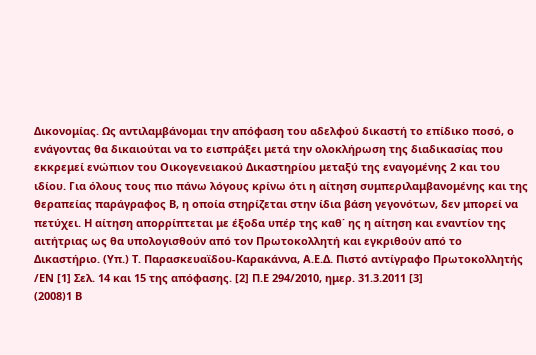Δικονομίας. Ως αντιλαμβάνομαι την απόφαση του αδελφού δικαστή το επίδικο ποσό, ο ενάγοντας θα δικαιούται να το εισπράξει μετά την ολοκλήρωση της διαδικασίας που εκκρεμεί ενώπιον του Οικογενειακού Δικαστηρίου μεταξύ της εναγομένης 2 και του ιδίου. Για όλους τους πιο πάνω λόγους κρίνω ότι η αίτηση συμπεριλαμβανομένης και της θεραπείας παράγραφος Β, η οποία στηρίζεται στην ίδια βάση γεγονότων, δεν μπορεί να πετύχει. Η αίτηση απορρίπτεται με έξοδα υπέρ της καθ΄ ης η αίτηση και εναντίον της αιτήτριας ως θα υπολογισθούν από τον Πρωτοκολλητή και εγκριθούν από το Δικαστήριο. (Υπ.) Τ. Παρασκευαϊδου-Καρακάννα, Α.Ε.Δ. Πιστό αντίγραφο Πρωτοκολλητής /ΕΝ [1] Σελ. 14 και 15 της απόφασης. [2] Π.Ε 294/2010, ημερ. 31.3.2011 [3]
(2008)1 Β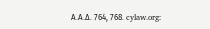Α.Α.Δ. 764, 768. cylaw.org: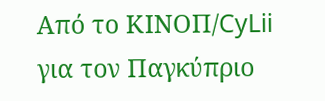Από το ΚΙΝOΠ/CyLii για τον Παγκύπριο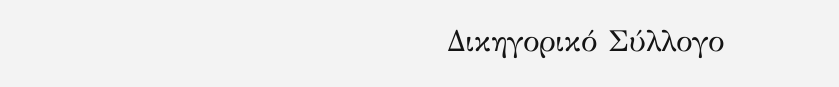Δικηγορικό Σύλλογο